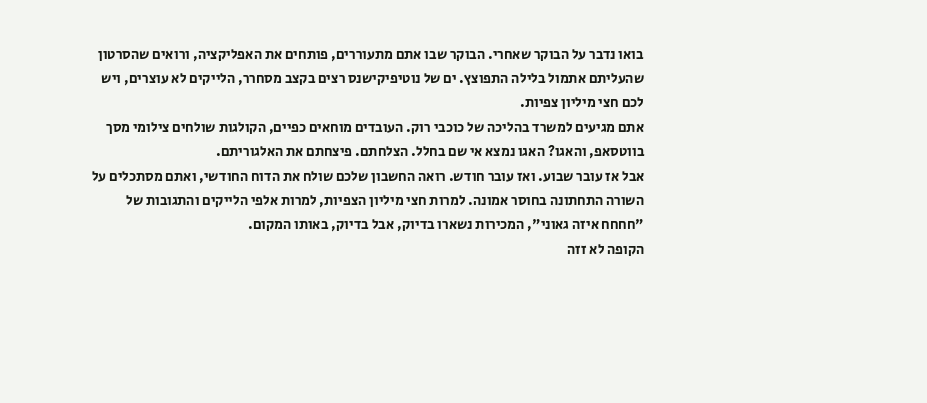בואו נדבר על הבוקר שאחרי. הבוקר שבו אתם מתעוררים, פותחים את האפליקציה, ורואים שהסרטון שהעליתם אתמול בלילה התפוצץ. ים של נוטיפיקישנס רצים בקצב מסחרר, הלייקים לא עוצרים, ויש לכם חצי מיליון צפיות.
אתם מגיעים למשרד בהליכה של כוכבי רוק. העובדים מוחאים כפיים, הקולגות שולחים צילומי מסך בווטסאפ, והאגו? האגו נמצא אי שם בחלל. הצלחתם. פיצחתם את האלגוריתם.
אבל אז עובר שבוע. ואז עובר חודש. רואה החשבון שלכם שולח את הדוח החודשי, ואתם מסתכלים על השורה התחתונה בחוסר אמונה. למרות חצי מיליון הצפיות, למרות אלפי הלייקים והתגובות של "חחחח איזה גאוני", המכירות נשארו בדיוק, אבל בדיוק, באותו המקום.
הקופה לא זזה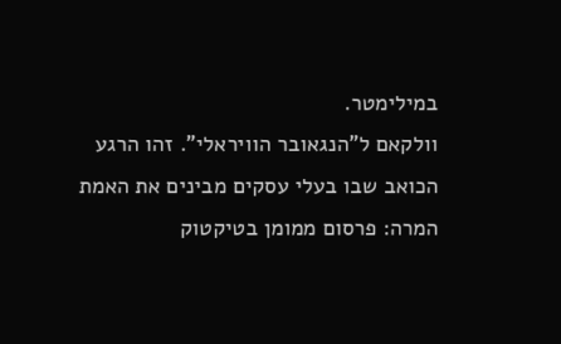במילימטר.
וולקאם ל"הנגאובר הוויראלי". זהו הרגע הכואב שבו בעלי עסקים מבינים את האמת המרה: פרסום ממומן בטיקטוק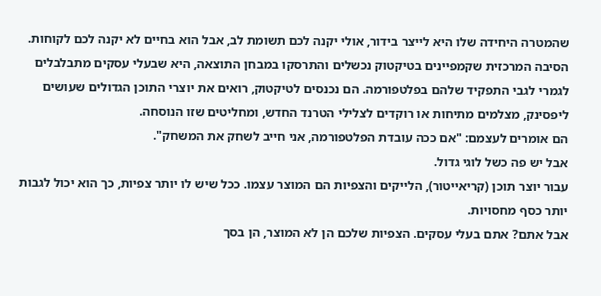שהמטרה היחידה שלו היא לייצר בידור, אולי יקנה לכם תשומת לב, אבל הוא בחיים לא יקנה לכם לקוחות.
הסיבה המרכזית שקמפיינים בטיקטוק נכשלים והתרסקו במבחן התוצאה, היא שבעלי עסקים מתבלבלים לגמרי לגבי התפקיד שלהם בפלטפורמה. הם נכנסים לטיקטוק, רואים את יוצרי התוכן הגדולים שעושים ליפסינק, מצלמים מתיחות או רוקדים לצלילי הטרנד החדש, ומחליטים שזו הנוסחה.
הם אומרים לעצמם: "אם ככה עובדת הפלטפורמה, אני חייב לשחק את המשחק".
אבל יש פה כשל לוגי גדול.
עבור יוצר תוכן (קריאייטור), הלייקים והצפיות הם המוצר עצמו. ככל שיש לו יותר צפיות, כך הוא יכול לגבות יותר כסף מחסויות.
אבל אתם? אתם בעלי עסקים. הצפיות שלכם הן לא המוצר, הן בסך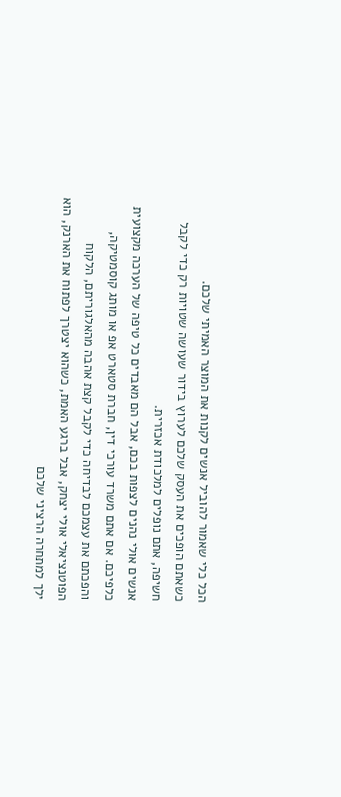הכל כלי שאמור להוביל אנשים לקנות את המוצר האמיתי שלכם.
כשאתם הופכים את העסק שלכם לערוץ בידור שעושה שטויות רק כדי לקבל חשיפה, אתם נופלים למלכודת אכזרית.
אנשים אולי נהנים לצפות בכם, אבל הם מאבדים כל טיפה של הערכה מקצועית כלפיכם. אם אתם משרד עורכי דין, חברת סטארט אפ או מותג קוסמטיקה, והפכתם את עצמכם לבדיחה כדי לקבל קצת אהבה מהאלגוריתם, הלקוח הפוטנציאלי אולי יצחק, אבל ברגע האמת, כשהוא יצטרך לפתוח את הארנק, הוא ילך למתחרה הרציני שלכם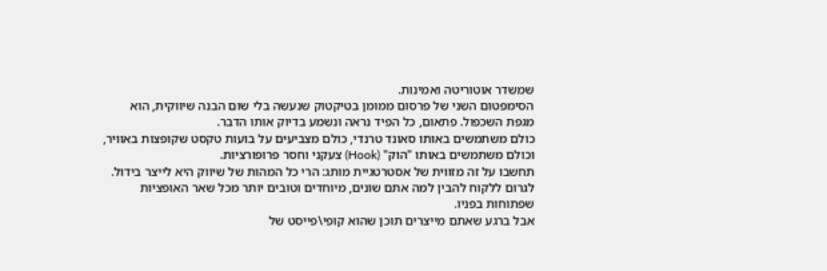שמשדר אוטוריטה ואמינות.
הסימפטום השני של פרסום ממומן בטיקטוק שנעשה בלי שום הבנה שיווקית, הוא מגפת השכפול. פתאום, כל הפיד נראה ונשמע בדיוק אותו הדבר.
כולם משתמשים באותו סאונד טרנדי, כולם מצביעים על בועות טקסט שקופצות באוויר, וכולם משתמשים באותו "הוק" (Hook) צעקני וחסר פרופורציות.
תחשבו על זה מזווית של אסטרטגיית מותג: הרי כל המהות של שיווק היא לייצר בידול.
לגרום ללקוח להבין למה אתם שונים, מיוחדים וטובים יותר מכל שאר האופציות שפתוחות בפניו.
אבל ברגע שאתם מייצרים תוכן שהוא קופי\פייסט של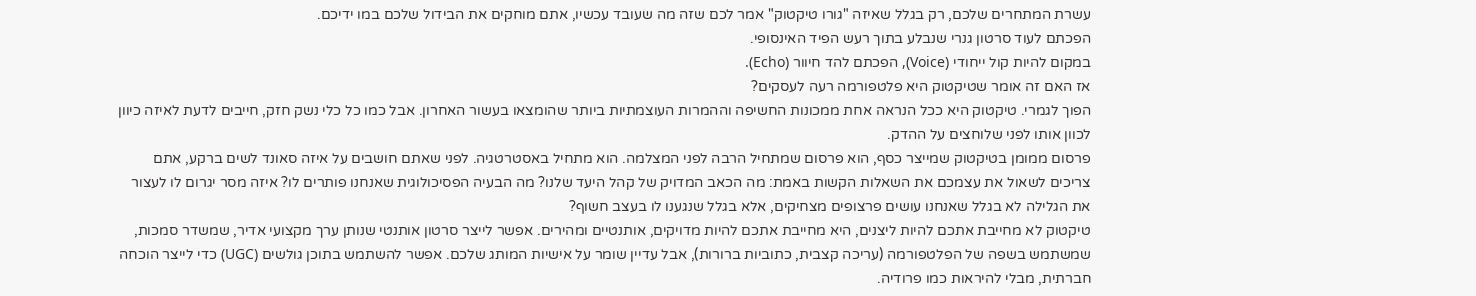עשרת המתחרים שלכם, רק בגלל שאיזה "גורו טיקטוק" אמר לכם שזה מה שעובד עכשיו, אתם מוחקים את הבידול שלכם במו ידיכם.
הפכתם לעוד סרטון גנרי שנבלע בתוך רעש הפיד האינסופי.
במקום להיות קול ייחודי (Voice), הפכתם להד חיוור (Echo).
אז האם זה אומר שטיקטוק היא פלטפורמה רעה לעסקים?
הפוך לגמרי. טיקטוק היא ככל הנראה אחת ממכונות החשיפה וההמרות העוצמתיות ביותר שהומצאו בעשור האחרון. אבל כמו כל כלי נשק חזק, חייבים לדעת לאיזה כיוון לכוון אותו לפני שלוחצים על ההדק.
פרסום ממומן בטיקטוק שמייצר כסף, הוא פרסום שמתחיל הרבה לפני המצלמה. הוא מתחיל באסטרטגיה. לפני שאתם חושבים על איזה סאונד לשים ברקע, אתם צריכים לשאול את עצמכם את השאלות הקשות באמת: מה הכאב המדויק של קהל היעד שלנו? מה הבעיה הפסיכולוגית שאנחנו פותרים לו? איזה מסר יגרום לו לעצור את הגלילה לא בגלל שאנחנו עושים פרצופים מצחיקים, אלא בגלל שנגענו לו בעצב חשוף?
טיקטוק לא מחייבת אתכם להיות ליצנים, היא מחייבת אתכם להיות מדויקים, אותנטיים ומהירים. אפשר לייצר סרטון אותנטי שנותן ערך מקצועי אדיר, שמשדר סמכות, שמשתמש בשפה של הפלטפורמה (עריכה קצבית, כתוביות ברורות), אבל עדיין שומר על אישיות המותג שלכם. אפשר להשתמש בתוכן גולשים (UGC) כדי לייצר הוכחה חברתית, מבלי להיראות כמו פרודיה.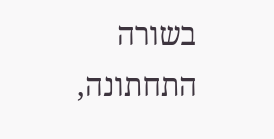בשורה התחתונה,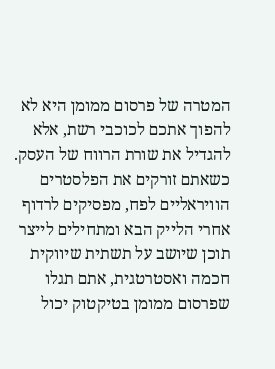המטרה של פרסום ממומן היא לא להפוך אתכם לכוכבי רשת, אלא להגדיל את שורת הרווח של העסק. כשאתם זורקים את הפלסטרים הוויראליים לפח, מפסיקים לרדוף אחרי הלייק הבא ומתחילים לייצר תוכן שיושב על תשתית שיווקית חכמה ואסטרטגית, אתם תגלו שפרסום ממומן בטיקטוק יכול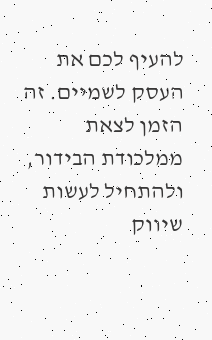להעיף לכם את העסק לשמיים. זה הזמן לצאת ממלכודת הבידור, ולהתחיל לעשות שיווק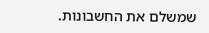שמשלם את החשבונות.